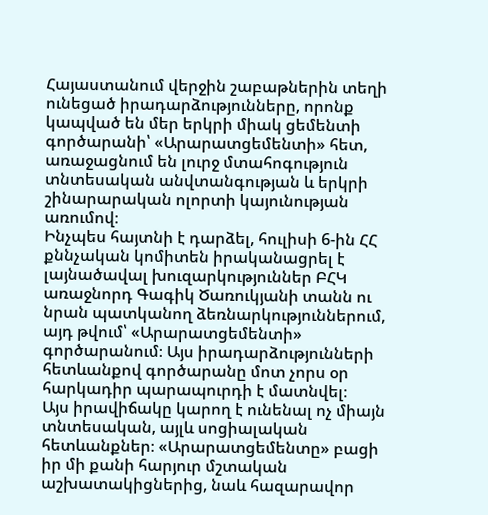Հայաստանում վերջին շաբաթներին տեղի ունեցած իրադարձությունները, որոնք կապված են մեր երկրի միակ ցեմենտի գործարանի՝ «Արարատցեմենտի» հետ, առաջացնում են լուրջ մտահոգություն տնտեսական անվտանգության և երկրի շինարարական ոլորտի կայունության առումով։
Ինչպես հայտնի է դարձել, հուլիսի 6-ին ՀՀ քննչական կոմիտեն իրականացրել է լայնածավալ խուզարկություններ ԲՀԿ առաջնորդ Գագիկ Ծառուկյանի տանն ու նրան պատկանող ձեռնարկություններում, այդ թվում՝ «Արարատցեմենտի» գործարանում։ Այս իրադարձությունների հետևանքով գործարանը մոտ չորս օր հարկադիր պարապուրդի է մատնվել։
Այս իրավիճակը կարող է ունենալ ոչ միայն տնտեսական, այլև սոցիալական հետևանքներ։ «Արարատցեմենտը» բացի իր մի քանի հարյուր մշտական աշխատակիցներից, նաև հազարավոր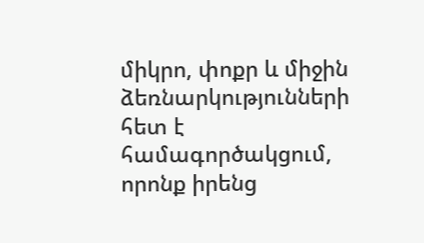միկրո, փոքր և միջին ձեռնարկությունների հետ է համագործակցում, որոնք իրենց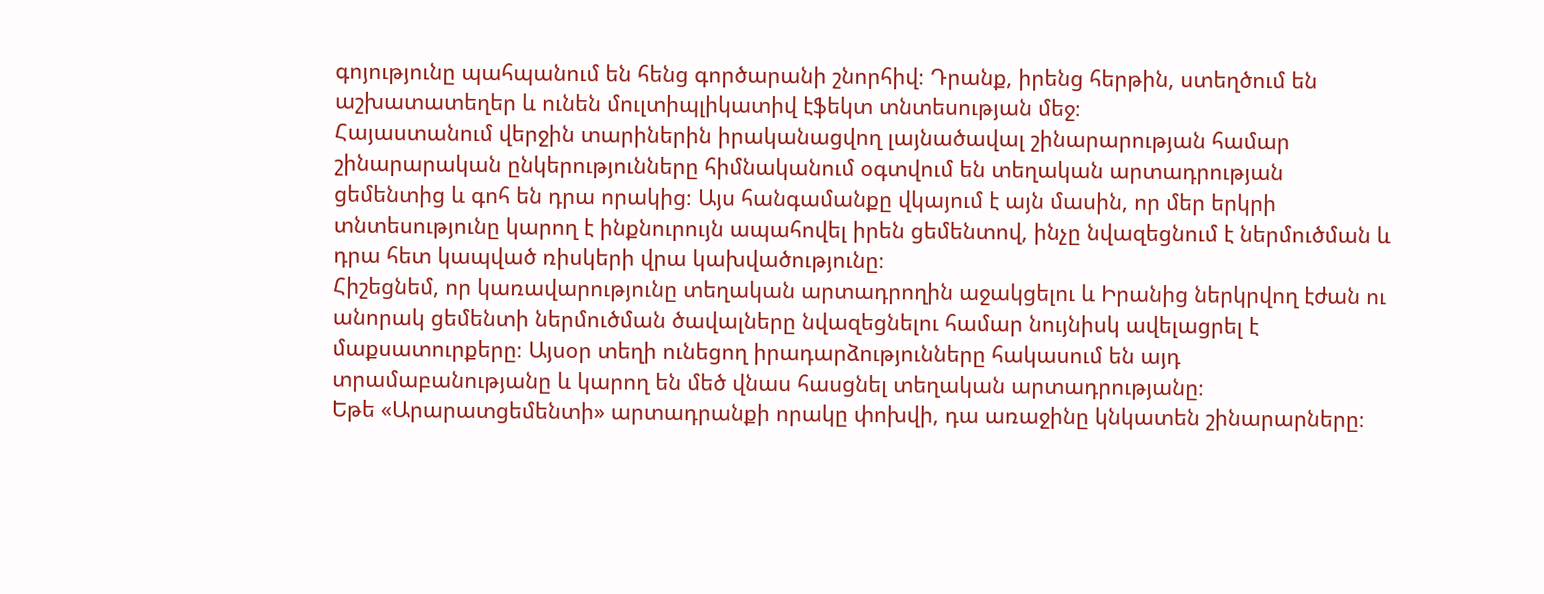գոյությունը պահպանում են հենց գործարանի շնորհիվ։ Դրանք, իրենց հերթին, ստեղծում են աշխատատեղեր և ունեն մուլտիպլիկատիվ էֆեկտ տնտեսության մեջ։
Հայաստանում վերջին տարիներին իրականացվող լայնածավալ շինարարության համար շինարարական ընկերությունները հիմնականում օգտվում են տեղական արտադրության ցեմենտից և գոհ են դրա որակից։ Այս հանգամանքը վկայում է այն մասին, որ մեր երկրի տնտեսությունը կարող է ինքնուրույն ապահովել իրեն ցեմենտով, ինչը նվազեցնում է ներմուծման և դրա հետ կապված ռիսկերի վրա կախվածությունը։
Հիշեցնեմ, որ կառավարությունը տեղական արտադրողին աջակցելու և Իրանից ներկրվող էժան ու անորակ ցեմենտի ներմուծման ծավալները նվազեցնելու համար նույնիսկ ավելացրել է մաքսատուրքերը։ Այսօր տեղի ունեցող իրադարձությունները հակասում են այդ տրամաբանությանը և կարող են մեծ վնաս հասցնել տեղական արտադրությանը։
Եթե «Արարատցեմենտի» արտադրանքի որակը փոխվի, դա առաջինը կնկատեն շինարարները։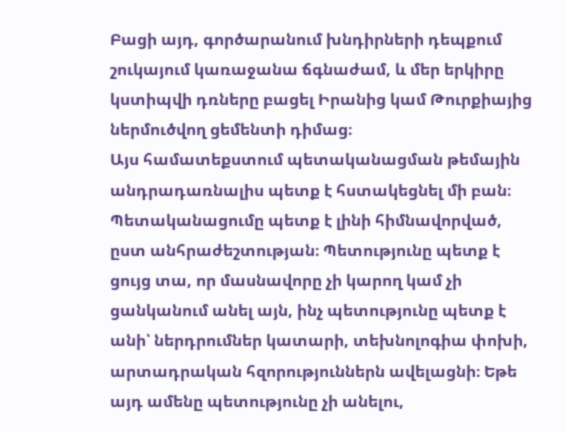Բացի այդ, գործարանում խնդիրների դեպքում շուկայում կառաջանա ճգնաժամ, և մեր երկիրը կստիպվի դռները բացել Իրանից կամ Թուրքիայից ներմուծվող ցեմենտի դիմաց։
Այս համատեքստում պետականացման թեմային անդրադառնալիս պետք է հստակեցնել մի բան։ Պետականացումը պետք է լինի հիմնավորված, ըստ անհրաժեշտության։ Պետությունը պետք է ցույց տա, որ մասնավորը չի կարող կամ չի ցանկանում անել այն, ինչ պետությունը պետք է անի՝ ներդրումներ կատարի, տեխնոլոգիա փոխի, արտադրական հզորություններն ավելացնի։ Եթե այդ ամենը պետությունը չի անելու,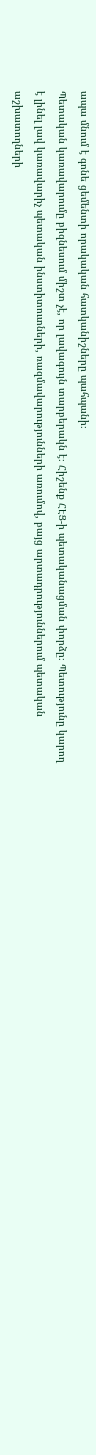ապա մնում է գոնե ցեմենտի որակական հատկանիշները պահպանի։
Պետական կառավարումը բիզնեսում միշտ չէ, որ լավագույն տարբերակն է։ Հիշենք ՀԷՑ-ի պետականացման փորձը։ Պետությունը կարող է լինել լավ կառավարիչ պետական ինստիտուտների, ռազմավարությունների առումով, բայց արտադրություններում պետական աշխատողների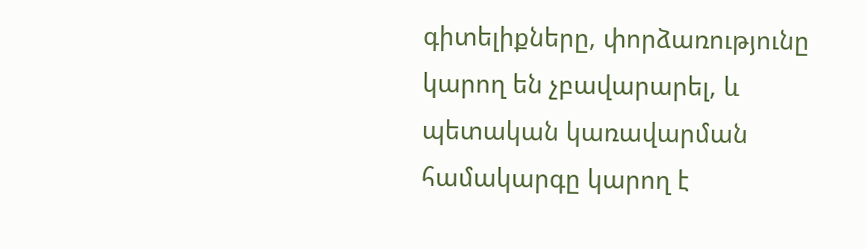գիտելիքները, փորձառությունը կարող են չբավարարել, և պետական կառավարման համակարգը կարող է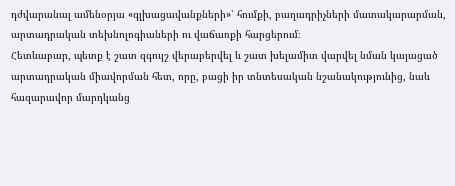դժվարանալ ամենօրյա «գլխացավանքների»՝ հումքի, բաղադրիչների մատակարարման, արտադրական տեխնոլոգիաների ու վաճառքի հարցերում։
Հետևաբար, պետք է շատ զգույշ վերաբերվել և շատ խելամիտ վարվել նման կայացած արտադրական միավորման հետ, որը, բացի իր տնտեսական նշանակությունից, նաև հազարավոր մարդկանց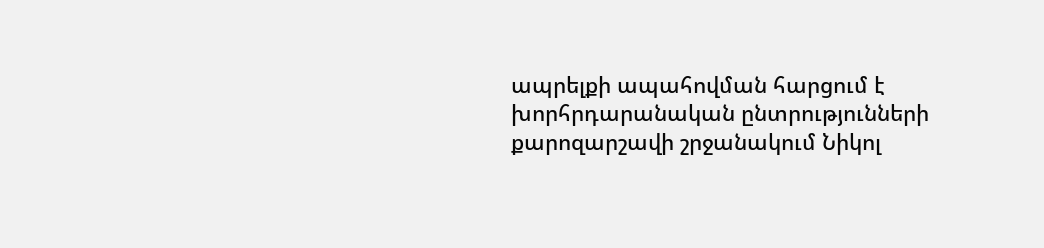ապրելքի ապահովման հարցում է խորհրդարանական ընտրությունների քարոզարշավի շրջանակում Նիկոլ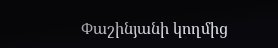Փաշինյանի կողմից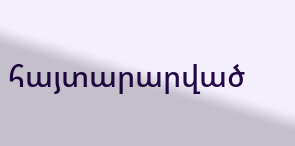հայտարարված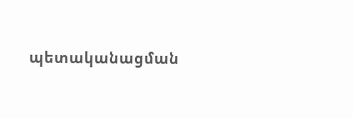պետականացման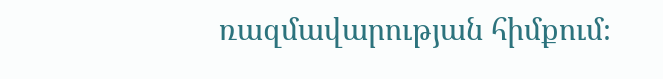ռազմավարության հիմքում։